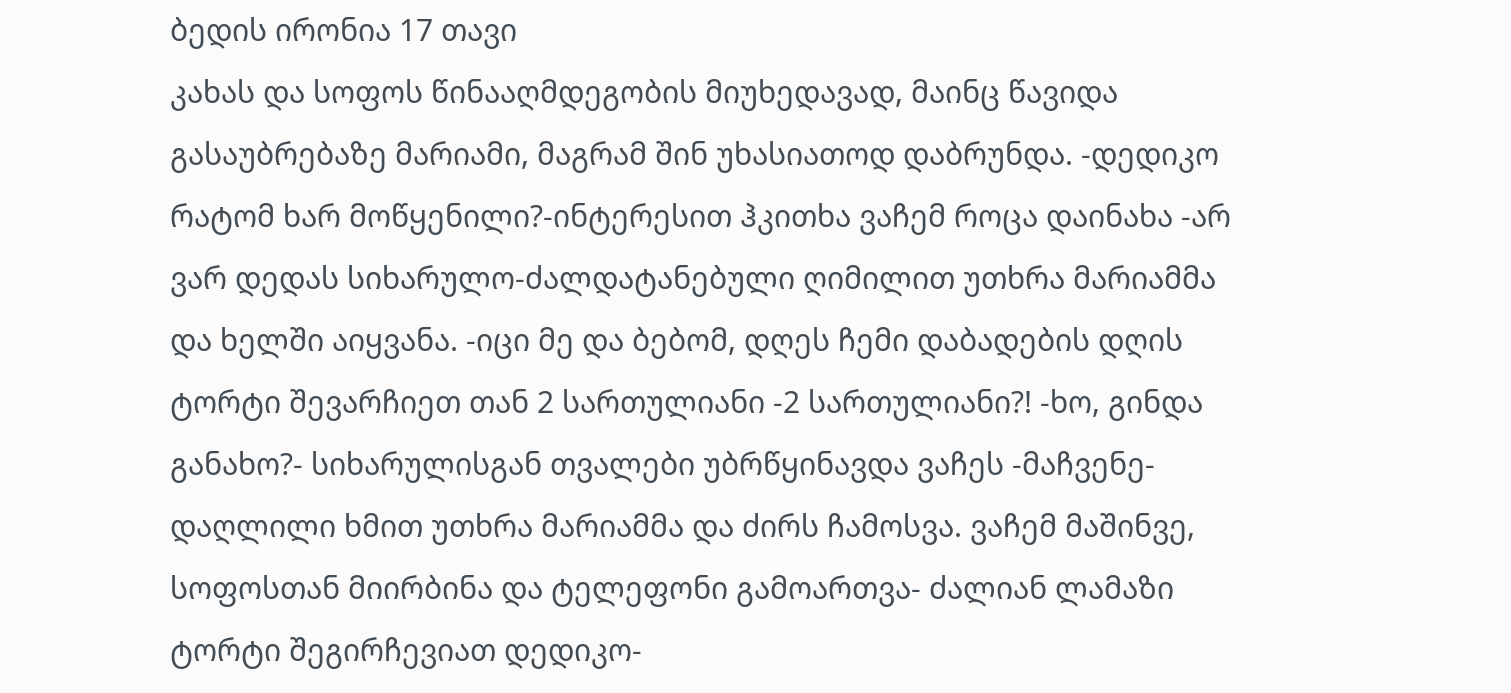ბედის ირონია 17 თავი
კახას და სოფოს წინააღმდეგობის მიუხედავად, მაინც წავიდა გასაუბრებაზე მარიამი, მაგრამ შინ უხასიათოდ დაბრუნდა. -დედიკო რატომ ხარ მოწყენილი?-ინტერესით ჰკითხა ვაჩემ როცა დაინახა -არ ვარ დედას სიხარულო-ძალდატანებული ღიმილით უთხრა მარიამმა და ხელში აიყვანა. -იცი მე და ბებომ, დღეს ჩემი დაბადების დღის ტორტი შევარჩიეთ თან 2 სართულიანი -2 სართულიანი?! -ხო, გინდა განახო?- სიხარულისგან თვალები უბრწყინავდა ვაჩეს -მაჩვენე- დაღლილი ხმით უთხრა მარიამმა და ძირს ჩამოსვა. ვაჩემ მაშინვე, სოფოსთან მიირბინა და ტელეფონი გამოართვა- ძალიან ლამაზი ტორტი შეგირჩევიათ დედიკო-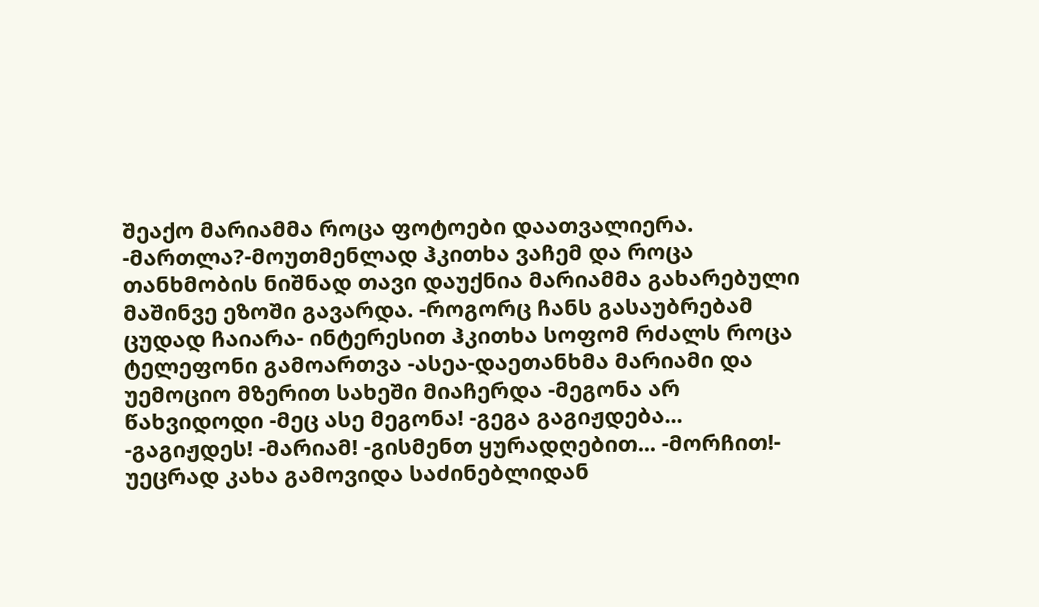შეაქო მარიამმა როცა ფოტოები დაათვალიერა. -მართლა?-მოუთმენლად ჰკითხა ვაჩემ და როცა თანხმობის ნიშნად თავი დაუქნია მარიამმა გახარებული მაშინვე ეზოში გავარდა. -როგორც ჩანს გასაუბრებამ ცუდად ჩაიარა- ინტერესით ჰკითხა სოფომ რძალს როცა ტელეფონი გამოართვა -ასეა-დაეთანხმა მარიამი და უემოციო მზერით სახეში მიაჩერდა -მეგონა არ წახვიდოდი -მეც ასე მეგონა! -გეგა გაგიჟდება... -გაგიჟდეს! -მარიამ! -გისმენთ ყურადღებით... -მორჩით!- უეცრად კახა გამოვიდა საძინებლიდან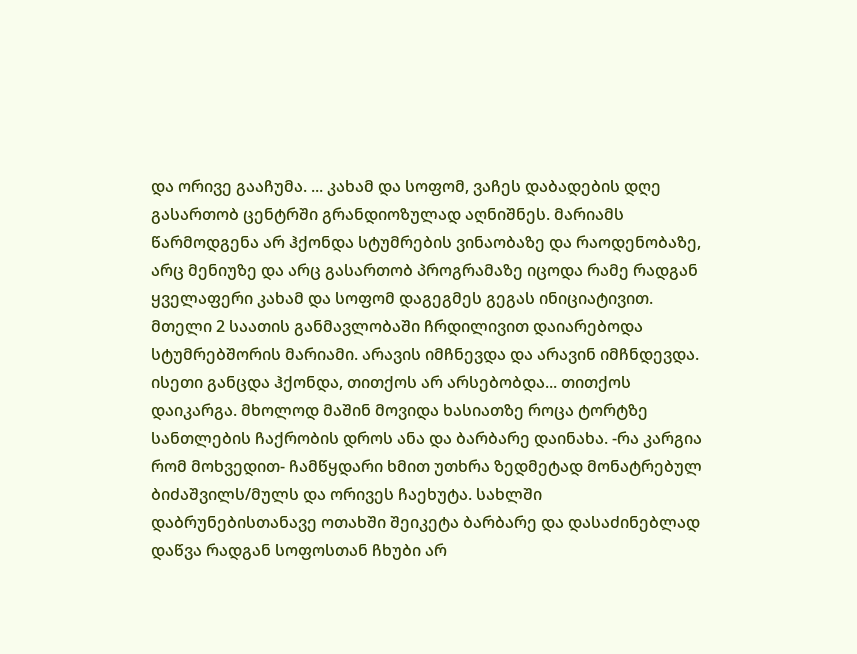და ორივე გააჩუმა. ... კახამ და სოფომ, ვაჩეს დაბადების დღე გასართობ ცენტრში გრანდიოზულად აღნიშნეს. მარიამს წარმოდგენა არ ჰქონდა სტუმრების ვინაობაზე და რაოდენობაზე, არც მენიუზე და არც გასართობ პროგრამაზე იცოდა რამე რადგან ყველაფერი კახამ და სოფომ დაგეგმეს გეგას ინიციატივით. მთელი 2 საათის განმავლობაში ჩრდილივით დაიარებოდა სტუმრებშორის მარიამი. არავის იმჩნევდა და არავინ იმჩნდევდა. ისეთი განცდა ჰქონდა, თითქოს არ არსებობდა... თითქოს დაიკარგა. მხოლოდ მაშინ მოვიდა ხასიათზე როცა ტორტზე სანთლების ჩაქრობის დროს ანა და ბარბარე დაინახა. -რა კარგია რომ მოხვედით- ჩამწყდარი ხმით უთხრა ზედმეტად მონატრებულ ბიძაშვილს/მულს და ორივეს ჩაეხუტა. სახლში დაბრუნებისთანავე ოთახში შეიკეტა ბარბარე და დასაძინებლად დაწვა რადგან სოფოსთან ჩხუბი არ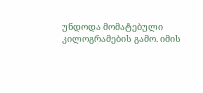უნდოდა მომატებული კილოგრამების გამო. იმის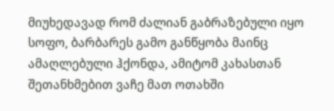მიუხედავად რომ ძალიან გაბრაზებული იყო სოფო, ბარბარეს გამო განწყობა მაინც ამაღლებული ჰქონდა, ამიტომ კახასთან შეთანხმებით ვაჩე მათ ოთახში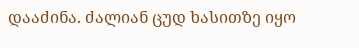დააძინა. ძალიან ცუდ ხასითზე იყო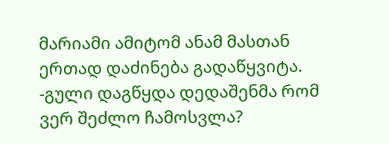მარიამი ამიტომ ანამ მასთან ერთად დაძინება გადაწყვიტა. -გული დაგწყდა დედაშენმა რომ ვერ შეძლო ჩამოსვლა?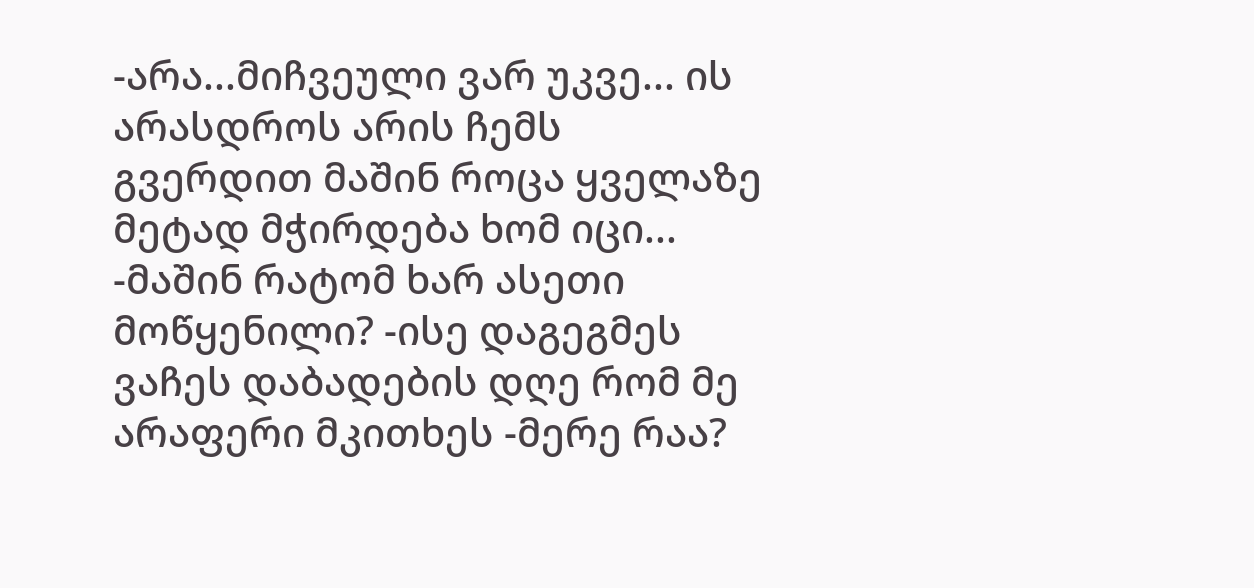-არა...მიჩვეული ვარ უკვე... ის არასდროს არის ჩემს გვერდით მაშინ როცა ყველაზე მეტად მჭირდება ხომ იცი... -მაშინ რატომ ხარ ასეთი მოწყენილი? -ისე დაგეგმეს ვაჩეს დაბადების დღე რომ მე არაფერი მკითხეს -მერე რაა?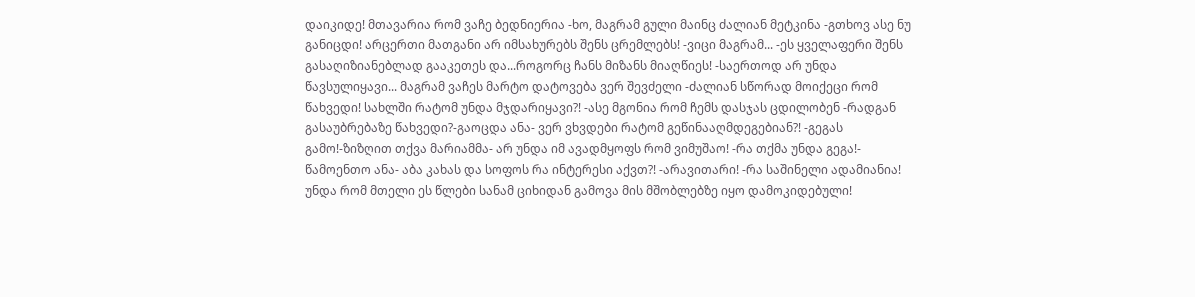დაიკიდე! მთავარია რომ ვაჩე ბედნიერია -ხო, მაგრამ გული მაინც ძალიან მეტკინა -გთხოვ ასე ნუ განიცდი! არცერთი მათგანი არ იმსახურებს შენს ცრემლებს! -ვიცი მაგრამ... -ეს ყველაფერი შენს გასაღიზიანებლად გააკეთეს და...როგორც ჩანს მიზანს მიაღწიეს! -საერთოდ არ უნდა წავსულიყავი... მაგრამ ვაჩეს მარტო დატოვება ვერ შევძელი -ძალიან სწორად მოიქეცი რომ წახვედი! სახლში რატომ უნდა მჯდარიყავი?! -ასე მგონია რომ ჩემს დასჯას ცდილობენ -რადგან გასაუბრებაზე წახვედი?-გაოცდა ანა- ვერ ვხვდები რატომ გეწინააღმდეგებიან?! -გეგას გამო!-ზიზღით თქვა მარიამმა- არ უნდა იმ ავადმყოფს რომ ვიმუშაო! -რა თქმა უნდა გეგა!- წამოენთო ანა- აბა კახას და სოფოს რა ინტერესი აქვთ?! -არავითარი! -რა საშინელი ადამიანია! უნდა რომ მთელი ეს წლები სანამ ციხიდან გამოვა მის მშობლებზე იყო დამოკიდებული!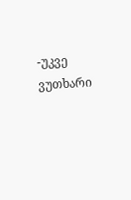-უკვე ვუთხარი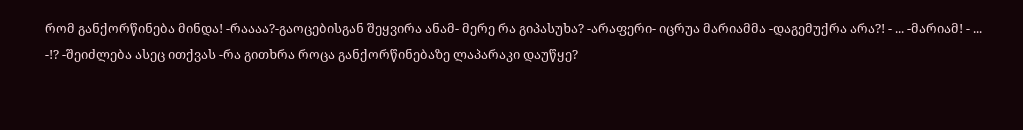რომ განქორწინება მინდა! -რაააა?-გაოცებისგან შეყვირა ანამ- მერე რა გიპასუხა? -არაფერი- იცრუა მარიამმა -დაგემუქრა არა?! - ... -მარიამ! - ... -!? -შეიძლება ასეც ითქვას -რა გითხრა როცა განქორწინებაზე ლაპარაკი დაუწყე?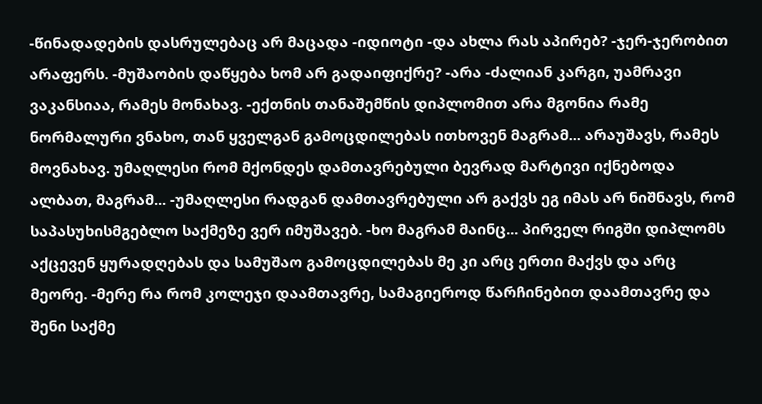-წინადადების დასრულებაც არ მაცადა -იდიოტი -და ახლა რას აპირებ? -ჯერ-ჯერობით არაფერს. -მუშაობის დაწყება ხომ არ გადაიფიქრე? -არა -ძალიან კარგი, უამრავი ვაკანსიაა, რამეს მონახავ. -ექთნის თანაშემწის დიპლომით არა მგონია რამე ნორმალური ვნახო, თან ყველგან გამოცდილებას ითხოვენ მაგრამ... არაუშავს, რამეს მოვნახავ. უმაღლესი რომ მქონდეს დამთავრებული ბევრად მარტივი იქნებოდა ალბათ, მაგრამ... -უმაღლესი რადგან დამთავრებული არ გაქვს ეგ იმას არ ნიშნავს, რომ საპასუხისმგებლო საქმეზე ვერ იმუშავებ. -ხო მაგრამ მაინც... პირველ რიგში დიპლომს აქცევენ ყურადღებას და სამუშაო გამოცდილებას მე კი არც ერთი მაქვს და არც მეორე. -მერე რა რომ კოლეჯი დაამთავრე, სამაგიეროდ წარჩინებით დაამთავრე და შენი საქმე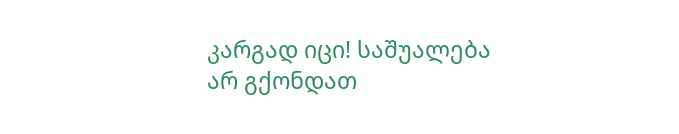კარგად იცი! საშუალება არ გქონდათ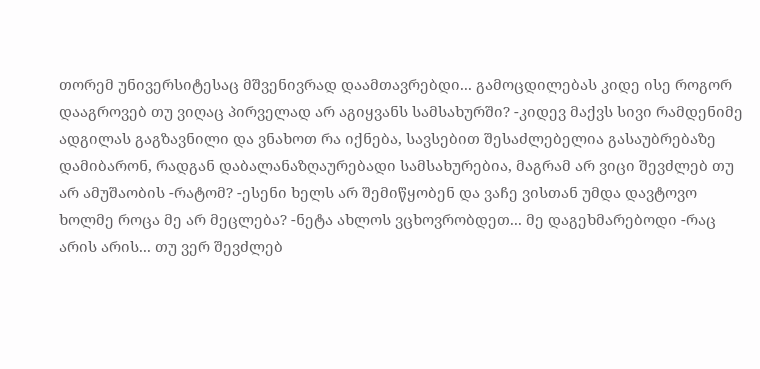თორემ უნივერსიტესაც მშვენივრად დაამთავრებდი... გამოცდილებას კიდე ისე როგორ დააგროვებ თუ ვიღაც პირველად არ აგიყვანს სამსახურში? -კიდევ მაქვს სივი რამდენიმე ადგილას გაგზავნილი და ვნახოთ რა იქნება, სავსებით შესაძლებელია გასაუბრებაზე დამიბარონ, რადგან დაბალანაზღაურებადი სამსახურებია, მაგრამ არ ვიცი შევძლებ თუ არ ამუშაობის -რატომ? -ესენი ხელს არ შემიწყობენ და ვაჩე ვისთან უმდა დავტოვო ხოლმე როცა მე არ მეცლება? -ნეტა ახლოს ვცხოვრობდეთ... მე დაგეხმარებოდი -რაც არის არის... თუ ვერ შევძლებ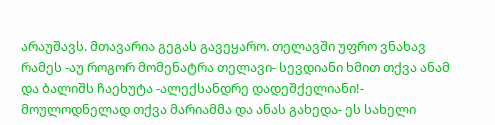არაუშავს. მთავარია გეგას გავეყარო. თელავში უფრო ვნახავ რამეს -აუ როგორ მომენატრა თელავი- სევდიანი ხმით თქვა ანამ და ბალიშს ჩაეხუტა -ალექსანდრე დადეშქელიანი!- მოულოდნელად თქვა მარიამმა და ანას გახედა- ეს სახელი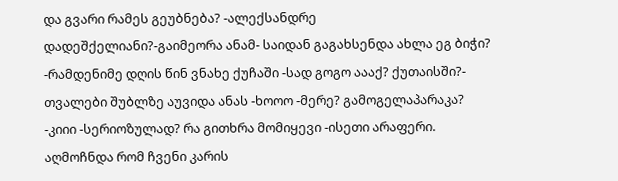და გვარი რამეს გეუბნება? -ალექსანდრე დადეშქელიანი?-გაიმეორა ანამ- საიდან გაგახსენდა ახლა ეგ ბიჭი? -რამდენიმე დღის წინ ვნახე ქუჩაში -სად გოგო აააქ? ქუთაისში?- თვალები შუბლზე აუვიდა ანას -ხოოო -მერე? გამოგელაპარაკა? -კიიი -სერიოზულად? რა გითხრა მომიყევი -ისეთი არაფერი. აღმოჩნდა რომ ჩვენი კარის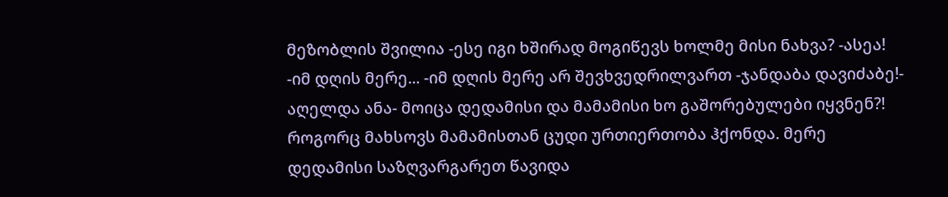მეზობლის შვილია -ესე იგი ხშირად მოგიწევს ხოლმე მისი ნახვა? -ასეა! -იმ დღის მერე... -იმ დღის მერე არ შევხვედრილვართ -ჯანდაბა დავიძაბე!- აღელდა ანა- მოიცა დედამისი და მამამისი ხო გაშორებულები იყვნენ?! როგორც მახსოვს მამამისთან ცუდი ურთიერთობა ჰქონდა. მერე დედამისი საზღვარგარეთ წავიდა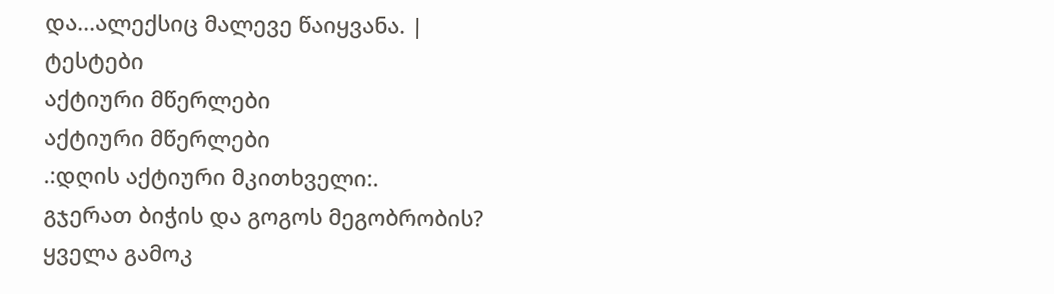და...ალექსიც მალევე წაიყვანა. |
ტესტები
აქტიური მწერლები
აქტიური მწერლები
.:დღის აქტიური მკითხველი:.
გჯერათ ბიჭის და გოგოს მეგობრობის?
ყველა გამოკ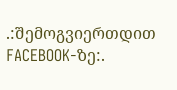.:შემოგვიერთდით FACEBOOK-ზე:.